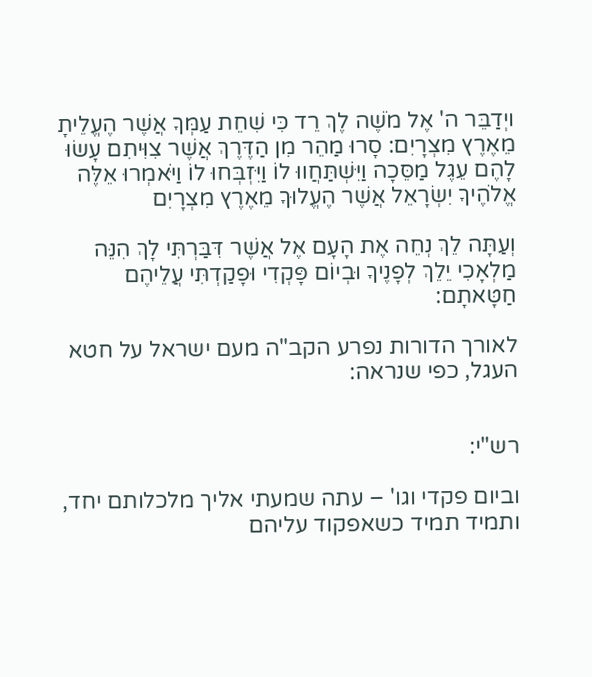ויְדַבֵּר ה' אֶל מֹשֶׁה לֶךְ רֵד כִּי שִׁחֵת עַמְּךָ אֲשֶׁר הֶעֱלֵיתָ מֵאֶרֶץ מִצְרָיִם: סָרוּ מַהֵר מִן הַדֶּרֶךְ אֲשֶׁר צִוִּיתִם עָשׂוּ לָהֶם עֵגֶל מַסֵּכָה וַיִּשְׁתַּחֲווּ לוֹ וַיִּזְבְּחוּ לוֹ וַיֹּאמְרוּ אֵלֶּה אֱלֹהֶיךָ יִשְׂרָאֵל אֲשֶׁר הֶעֱלוּךָ מֵאֶרֶץ מִצְרָיִם

וְעַתָּה לֵךְ נְחֵה אֶת הָעָם אֶל אֲשֶׁר דִּבַּרְתִּי לָךְ הִנֵּה מַלְאָכִי יֵלֵךְ לְפָנֶיךָ וּבְיוֹם פָּקְדִי וּפָקַדְתִּי עֲלֵיהֶם חַטָּאתָם:

לאורך הדורות נפרע הקב"ה מעם ישראל על חטא העגל, כפי שנראה:


רש"י:

וביום פקדי וגו' – עתה שמעתי אליך מלכלותם יחד, ותמיד תמיד כשאפקוד עליהם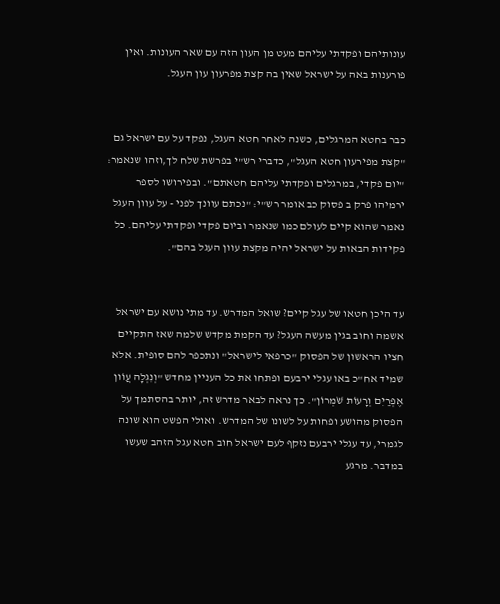עונותיהם ופקדתי עליהם מעט מן העון הזה עם שאר העונות. ואין פורענות באה על ישראל שאין בה קצת מפרעון עון העגל.


כבר בחטא המרגלים, כשנה לאחר חטא העגל, נפקד על עם ישראל גם "קצת מפירעון חטא העגל", כדברי רש"י בפרשת שלח לך,וזהו שנאמר:   "יום פקדי, במרגלים ופקדתי עליהם חטאתם". ובפירושו לספר ירמיהו פרק ב פסוק כב אומר רש"י: "נכתם עוונך לפני - על עוון העגל נאמר שהוא קיים לעולם כמו שנאמר וביום פקדי ופקדתי עליהם. כל פקידות הבאות על ישראל יהיה מקצת עוון העגל בהם".


עד היכן חטאו של עגל קיים? שואל המדרש. עד מתי נושא עם ישראל אשמה וחוב בגין מעשה העגל? עד הקמת מקדש שלמה שאז התקיים חציו הראשון של הפסוק "כרפאי לישראל" ונתכפר להם סופית. אלא שמיד אח"כ באו עגלי ירבעם ופתחו את כל העניין מחדש "וְנִגְלָה עֲוֹון אֶפְרַיִם וְרָעוֹת שֹׁמְרוֹן". כך נראה לבאר מדרש זה, יותר בהסתמך על הפסוק מהושע ופחות על לשונו של המדרש. ואולי הפשט הוא שונה לגמרי, עד עגלי ירבעם נזקף לעם ישראל חוב חטא עגל הזהב שעשו במדבר. מרגע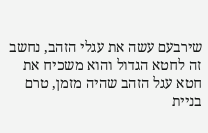שירבעם עשה את עגלי הזהב, נחשב זה לחטא הגדול והוא משכיח את חטא עגל הזהב שהיה מזמן, טרם בניית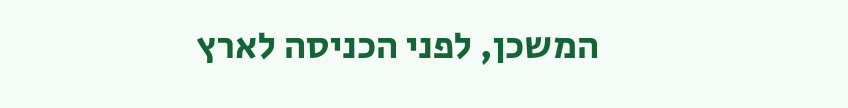המשכן, לפני הכניסה לארץ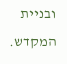ובניית המקדש.